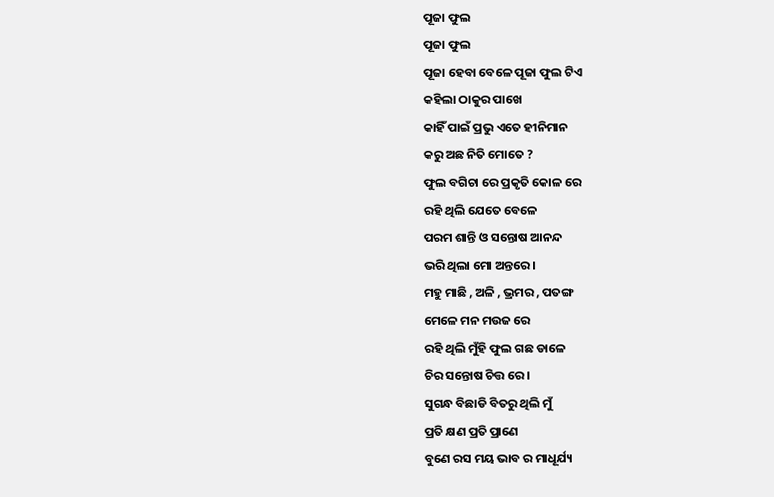ପୂଜା ଫୁଲ
ପୂଜା ଫୁଲ
ପୂଜା ହେବା ବେଳେ ପୂଜା ଫୁଲ ଟିଏ
କହିଲା ଠାକୁର ପାଖେ
କାହିଁ ପାଇଁ ପ୍ରଭୁ ଏତେ ହୀନିମାନ
କରୁ ଅଛ ନିତି ମୋତେ ?
ଫୁଲ ବଗିଚା ରେ ପ୍ରକୃତି କୋଳ ରେ
ରହି ଥିଲି ଯେତେ ବେଳେ
ପରମ ଶାନ୍ତି ଓ ସନ୍ତୋଷ ଆନନ୍ଦ
ଭରି ଥିଲା ମୋ ଅନ୍ତରେ ।
ମହୁ ମାଛି , ଅଳି , ଭ୍ରମର , ପତଙ୍ଗ
ମେଳେ ମନ ମଉଜ ରେ
ରହି ଥିଲି ମୁଁହି ଫୁଲ ଗଛ ଡାଳେ
ଚିର ସନ୍ତୋଷ ଚିତ୍ତ ରେ ।
ସୁଗନ୍ଧ ବିଛାଡି ବିତରୁ ଥିଲି ମୁଁ
ପ୍ରତି କ୍ଷଣ ପ୍ରତି ପ୍ରାଣେ
ବୁଣେ ରସ ମୟ ଭାବ ର ମାଧୂର୍ଯ୍ୟ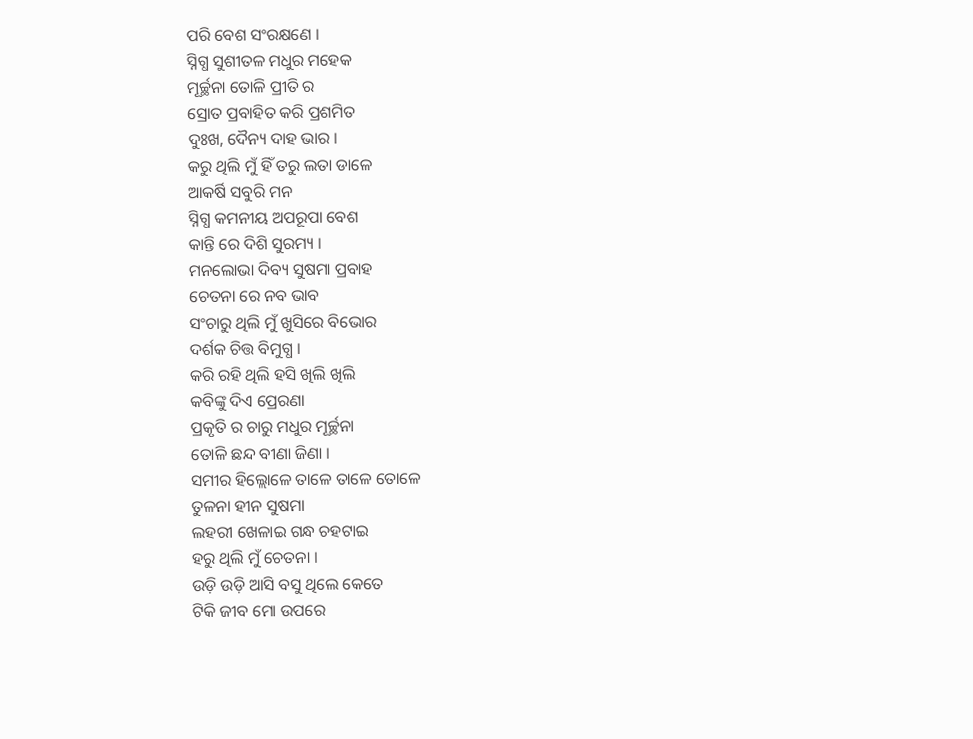ପରି ବେଶ ସଂରକ୍ଷଣେ ।
ସ୍ନିଗ୍ଧ ସୁଶୀତଳ ମଧୁର ମହେକ
ମୂର୍ଚ୍ଛନା ତୋଳି ପ୍ରୀତି ର
ସ୍ରୋତ ପ୍ରବାହିତ କରି ପ୍ରଶମିତ
ଦୁଃଖ, ଦୈନ୍ୟ ଦାହ ଭାର ।
କରୁ ଥିଲି ମୁଁ ହିଁ ତରୁ ଲତା ଡାଳେ
ଆକର୍ଷି ସବୁରି ମନ
ସ୍ନିଗ୍ଧ କମନୀୟ ଅପରୂପା ବେଶ
କାନ୍ତି ରେ ଦିଶି ସୁରମ୍ୟ ।
ମନଲୋଭା ଦିବ୍ୟ ସୁଷମା ପ୍ରବାହ
ଚେତନା ରେ ନବ ଭାବ
ସଂଚାରୁ ଥିଲି ମୁଁ ଖୁସିରେ ବିଭୋର
ଦର୍ଶକ ଚିତ୍ତ ବିମୁଗ୍ଧ ।
କରି ରହି ଥିଲି ହସି ଖିଲି ଖିଲି
କବିଙ୍କୁ ଦିଏ ପ୍ରେରଣା
ପ୍ରକୃତି ର ଚାରୁ ମଧୁର ମୂର୍ଚ୍ଛନା
ତୋଳି ଛନ୍ଦ ବୀଣା ଜିଣା ।
ସମୀର ହିଲ୍ଲୋଳେ ତାଳେ ତାଳେ ତୋଳେ
ତୁଳନା ହୀନ ସୁଷମା
ଲହରୀ ଖେଳାଇ ଗନ୍ଧ ଚହଟାଇ
ହରୁ ଥିଲି ମୁଁ ଚେତନା ।
ଉଡ଼ି ଉଡ଼ି ଆସି ବସୁ ଥିଲେ କେତେ
ଟିକି ଜୀବ ମୋ ଉପରେ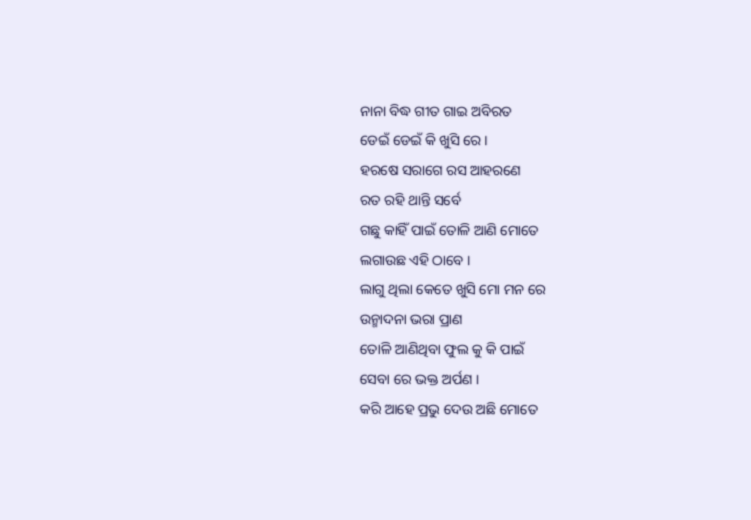ନାନା ବିଦ୍ଧ ଗୀତ ଗାଇ ଅବିରତ
ଡେଇଁ ଡେଇଁ କି ଖୁସି ରେ ।
ହରଷେ ସରାଗେ ରସ ଆହରଣେ
ରତ ରହି ଥାନ୍ତି ସର୍ବେ
ଗଛୁ କାହିଁ ପାଇଁ ତୋଳି ଆଣି ମୋତେ
ଲଗାଉଛ ଏହି ଠାବେ ।
ଲାଗୁ ଥିଲା କେତେ ଖୁସି ମୋ ମନ ରେ
ଉନ୍ମାଦନା ଭରା ପ୍ରାଣ
ତୋଳି ଆଣିଥିବା ଫୁଲ କୁ କି ପାଇଁ
ସେବା ରେ ଭକ୍ତ ଅର୍ପଣ ।
କରି ଆହେ ପ୍ରଭୁ ଦେଉ ଅଛି ମୋତେ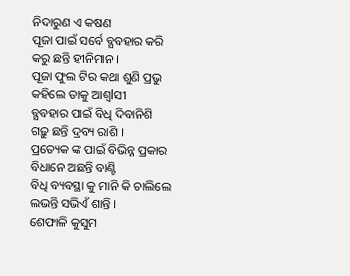ନିଦାରୁଣ ଏ କଷଣ
ପୂଜା ପାଇଁ ସର୍ବେ ବ୍ଯବହାର କରି
କରୁ ଛନ୍ତି ହୀନିମାନ ।
ପୂଜା ଫୁଲ ଟିର କଥା ଶୁଣି ପ୍ରଭୁ
କହିଲେ ତାକୁ ଆଶ୍ଵlସୀ
ବ୍ଯବହାର ପାଇଁ ବିଧି ଦିବାନିଶି
ଗଢ଼ୁ ଛନ୍ତି ଦ୍ରବ୍ୟ ରାଶି ।
ପ୍ରତ୍ୟେକ ଙ୍କ ପାଇଁ ବିଭିନ୍ନ ପ୍ରକାର
ବିଧାନେ ଅଛନ୍ତି ବାଣ୍ଟି
ବିଧି ବ୍ୟବସ୍ଥା କୁ ମାନି କି ଚାଲିଲେ
ଲଭନ୍ତି ସଭିଏଁ ଶାନ୍ତି ।
ଶେଫାଳି କୁସୁମ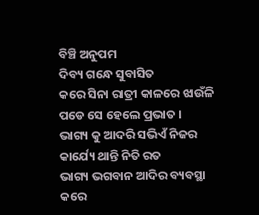ବିଞ୍ଚି ଅନୁପମ
ଦିବ୍ୟ ଗନ୍ଧେ ସୁବାସିତ
କରେ ସିନା ରାତ୍ରୀ କାଳରେ ଝାଉଁଳି
ପଡେ ସେ ହେଲେ ପ୍ରଭାତ ।
ଭାଗ୍ୟ କୁ ଆଦରି ସଭିଏଁ ନିଜର
କାର୍ଯ୍ୟେ ଥାନ୍ତି ନିତି ରତ
ଭାଗ୍ୟ ଭଗବାନ ଆଦିର ବ୍ୟବସ୍ଥା
କରେ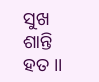ସୁଖ ଶାନ୍ତି ହତ ।।